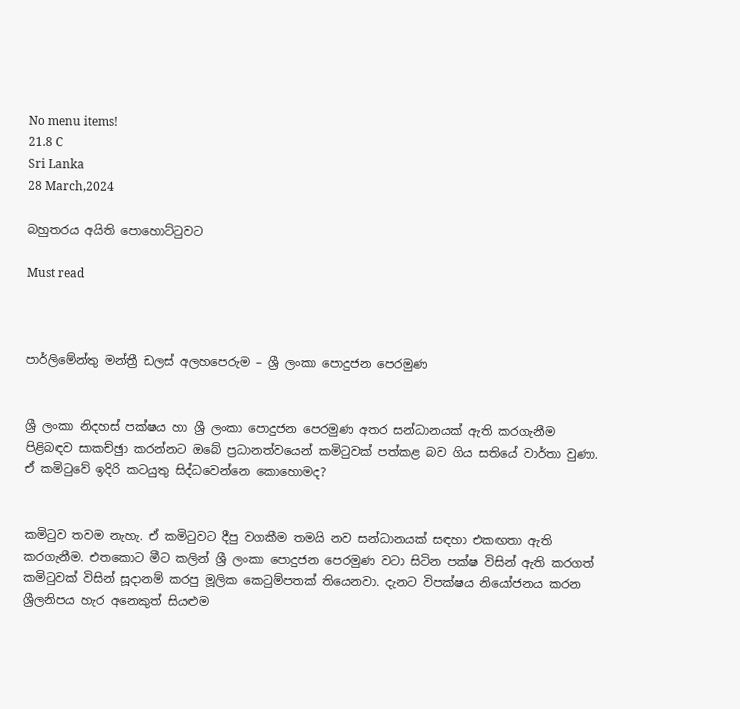No menu items!
21.8 C
Sri Lanka
28 March,2024

බහුතරය අයිති පොහොට්ටුවට

Must read



පාර්ලිමේන්තු මන්ත්‍රී ඩලස් අලහපෙරුම – ශ්‍රී ලංකා පොදුජන පෙරමුණ


ශ්‍රී ලංකා නිදහස් පක්ෂය හා ශ්‍රී ලංකා පොදුජන පෙරමුණ අතර සන්ධානයක් ඇති කරගැනීම පිළිබඳව සාකච්ඡුා කරන්නට ඔබේ ප්‍රධානත්වයෙන් කමිටුවක් පත්කළ බව ගිය සතියේ වාර්තා වුණා. ඒ කමිටුවේ ඉදිරි කටයුතු සිද්ධවෙන්නෙ කොහොමද?


කමිටුව තවම නැහැ. ඒ කමිටුවට දීපු වගකීම තමයි නව සන්ධානයක් සඳහා එකඟතා ඇති කරගැනීම. එතකොට මීට කලින් ශ්‍රී ලංකා පොදුජන පෙරමුණ වටා සිටින පක්ෂ විසින් ඇති කරගත් කමිටුවක් විසින් සූදානම් කරපු මූලික කෙටුම්පතක් තියෙනවා. දැනට විපක්ෂය නියෝජනය කරන ශ්‍රීලනිපය හැර අනෙකුත් සියළුම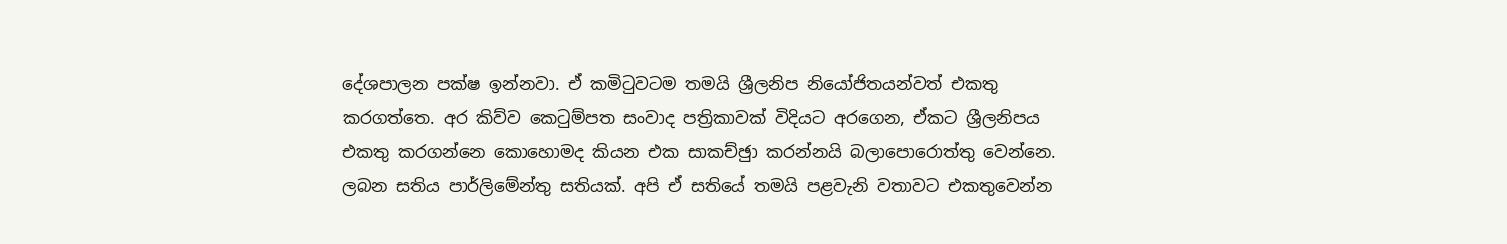දේශපාලන පක්ෂ ඉන්නවා. ඒ කමිටුවටම තමයි ශ්‍රීලනිප නියෝජිතයන්වත් එකතු කරගත්තෙ. අර කිව්ව කෙටුම්පත සංවාද පත්‍රිකාවක් විදියට අරගෙන, ඒකට ශ්‍රීලනිපය එකතු කරගන්නෙ කොහොමද කියන එක සාකච්ඡුා කරන්නයි බලාපොරොත්තු වෙන්නෙ. ලබන සතිය පාර්ලිමේන්තු සතියක්. අපි ඒ සතියේ තමයි පළවැනි වතාවට එකතුවෙන්න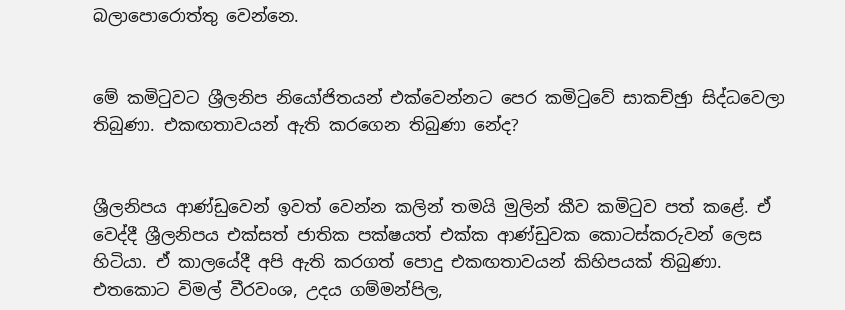බලාපොරොත්තු වෙන්නෙ.


මේ කමිටුවට ශ්‍රීලනිප නියෝජිතයන් එක්වෙන්නට පෙර කමිටුවේ සාකච්ඡුා සිද්ධවෙලා තිබුණා. එකඟතාවයන් ඇති කරගෙන තිබුණා නේද?


ශ්‍රීලනිපය ආණ්ඩුවෙන් ඉවත් වෙන්න කලින් තමයි මුලින් කීව කමිටුව පත් කළේ. ඒ වෙද්දී ශ්‍රීලනිපය එක්සත් ජාතික පක්ෂයත් එක්ක ආණ්ඩුවක කොටස්කරුවන් ලෙස හිටියා. ඒ කාලයේදී අපි ඇති කරගත් පොදු එකඟතාවයන් කිහිපයක් තිබුණා. එතකොට විමල් වීරවංශ, උදය ගම්මන්පිල,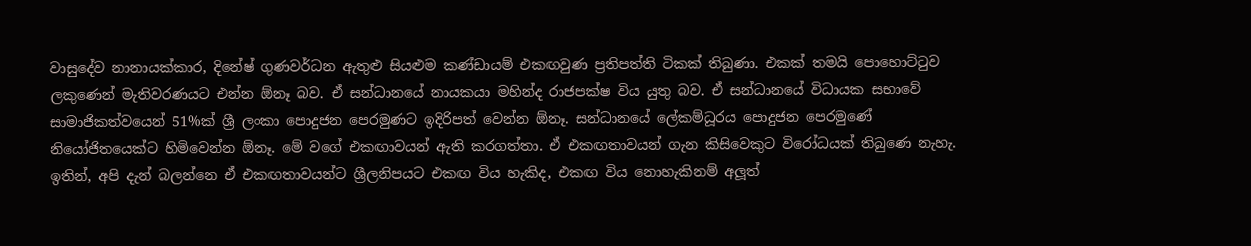වාසුදේව නානායක්කාර, දිනේෂ් ගුණවර්ධන ඇතුළු සියළුම කණ්ඩායම් එකඟවුණ ප්‍රතිපත්ති ටිකක් තිබුණා. එකක් තමයි පොහොට්ටුව ලකුණෙන් මැතිවරණයට එන්න ඕනෑ බව. ඒ සන්ධානයේ නායකයා මහින්ද රාජපක්ෂ විය යුතු බව. ඒ සන්ධානයේ විධායක සභාවේ සාමාජිකත්වයෙන් 51%ක් ශ්‍රී ලංකා පොදුජන පෙරමුණට ඉදිරිපත් වෙන්න ඕනෑ. සන්ධානයේ ලේකම්ධූරය පොදුජන පෙරමුණේ නියෝජිතයෙක්ට හිමිවෙන්න ඕනෑ. මේ වගේ එකඟාවයන් ඇති කරගත්තා. ඒ එකඟතාවයන් ගැන කිසිවෙකුට විරෝධයක් තිබුණෙ නැහැ. ඉතින්, අපි දැන් බලන්නෙ ඒ එකඟතාවයන්ට ශ්‍රීලනිපයට එකඟ විය හැකිද, එකඟ විය නොහැකිනම් අලූත්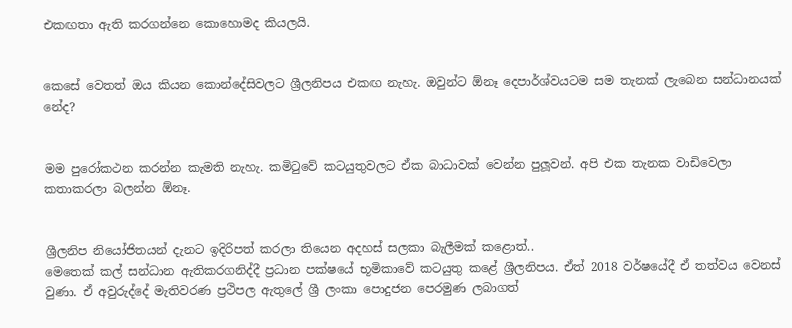එකඟතා ඇති කරගන්නෙ කොහොමද කියලයි.


කෙසේ වෙතත් ඔය කියන කොන්දේසිවලට ශ්‍රීලනිපය එකඟ නැහැ. ඔවුන්ට ඕනෑ දෙපාර්ශ්වයටම සම තැනක් ලැබෙන සන්ධානයක් නේද?


මම පුරෝකථන කරන්න කැමති නැහැ. කමිටුවේ කටයුතුවලට ඒක බාධාවක් වෙන්න පුලූවන්. අපි එක තැනක වාඩිවෙලා කතාකරලා බලන්න ඕනෑ.


ශ්‍රීලනිප නියෝජිතයන් දැනට ඉදිරිපත් කරලා තියෙන අදහස් සලකා බැලීමක් කළොත්..
මෙතෙක් කල් සන්ධාන ඇතිකරගනිද්දී ප්‍රධාන පක්ෂයේ භූමිකාවේ කටයුතු කළේ ශ්‍රීලනිපය. ඒත් 2018 වර්ෂයේදී ඒ තත්වය වෙනස් වුණා. ඒ අවුරුද්දේ මැතිවරණ ප්‍රථිපල ඇතුලේ ශ්‍රී ලංකා පොදුජන පෙරමුණ ලබාගත්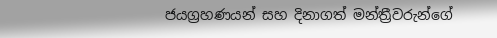ජයග්‍රහණයන් සහ දිනාගත් මන්ත්‍රීවරුන්ගේ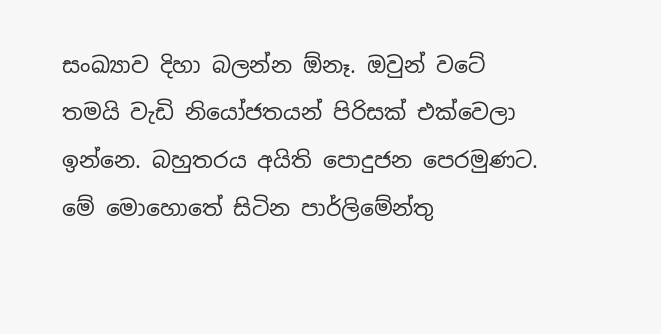සංඛ්‍යාව දිහා බලන්න ඕනෑ. ඔවුන් වටේ තමයි වැඩි නියෝජතයන් පිරිසක් එක්වෙලා ඉන්නෙ. බහුතරය අයිති පොදුජන පෙරමුණට. මේ මොහොතේ සිටින පාර්ලිමේන්තු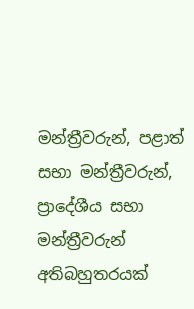මන්ත්‍රීවරුන්, පළාත් සභා මන්ත්‍රීවරුන්, ප්‍රාදේශීය සභා මන්ත්‍රීවරුන් අතිබහුතරයක්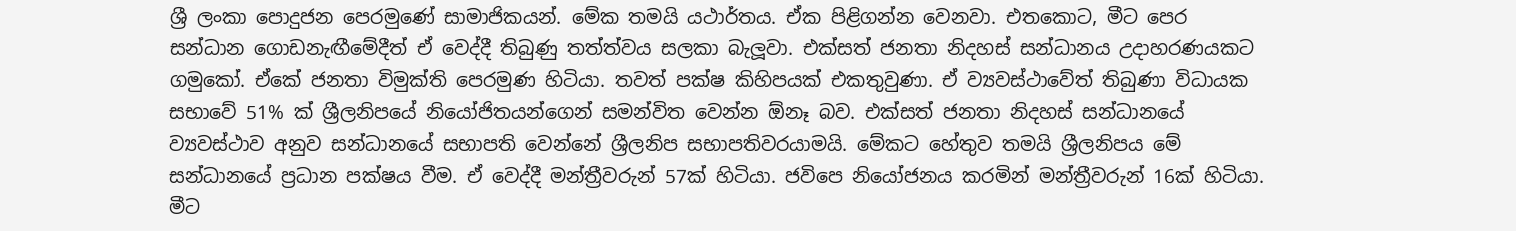ශ්‍රී ලංකා පොදුජන පෙරමුණේ සාමාජිකයන්. මේක තමයි යථාර්තය. ඒක පිළිගන්න වෙනවා. එතකොට, මීට පෙර සන්ධාන ගොඩනැඟීමේදීත් ඒ වෙද්දී තිබුණු තත්ත්වය සලකා බැලූවා. එක්සත් ජනතා නිදහස් සන්ධානය උදාහරණයකට ගමුකෝ. ඒකේ ජනතා විමුක්ති පෙරමුණ හිටියා. තවත් පක්ෂ කිහිපයක් එකතුවුණා. ඒ ව්‍යවස්ථාවේත් තිබුණා විධායක සභාවේ 51% ක් ශ්‍රීලනිපයේ නියෝජිතයන්ගෙන් සමන්විත වෙන්න ඕනෑ බව. එක්සත් ජනතා නිදහස් සන්ධානයේ ව්‍යවස්ථාව අනුව සන්ධානයේ සභාපති වෙන්නේ ශ්‍රීලනිප සභාපතිවරයාමයි. මේකට හේතුව තමයි ශ්‍රීලනිපය මේ සන්ධානයේ ප්‍රධාන පක්ෂය වීම. ඒ වෙද්දී මන්ත්‍රීවරුන් 57ක් හිටියා. ජවිපෙ නියෝජනය කරමින් මන්ත්‍රීවරුන් 16ක් හිටියා. මීට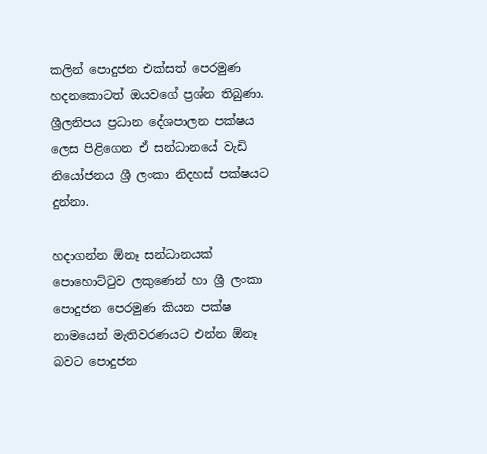කලින් පොදුජන එක්සත් පෙරමුණ හදනකොටත් ඔයවගේ ප්‍රශ්න තිබුණා. ශ්‍රීලනිපය ප්‍රධාන දේශපාලන පක්ෂය ලෙස පිළිගෙන ඒ සන්ධානයේ වැඩි නියෝජනය ශ්‍රී ලංකා නිදහස් පක්ෂයට දුන්නා.

හදාගන්න ඕනෑ සන්ධානයක් පොහොට්ටුව ලකුණෙන් හා ශ්‍රී ලංකා පොදුජන පෙරමුණ කියන පක්ෂ නාමයෙන් මැතිවරණයට එන්න ඕනෑ බවට පොදුජන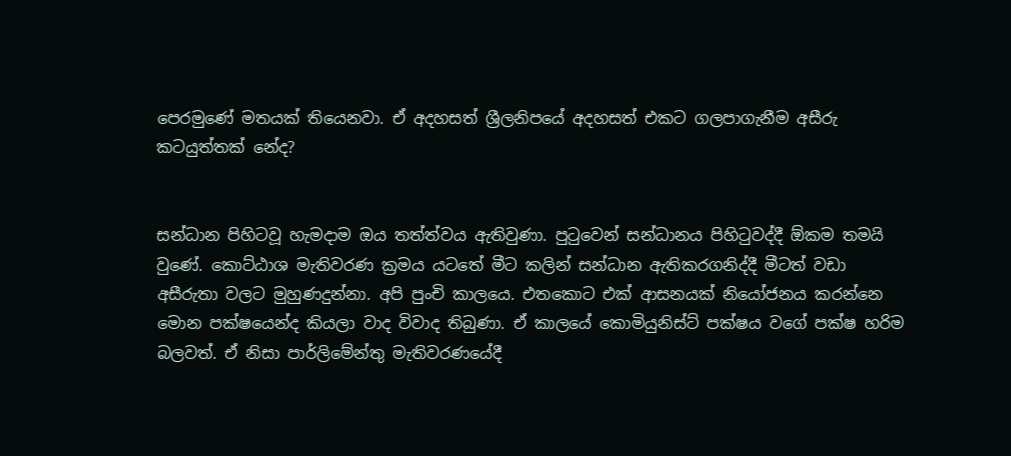පෙරමුණේ මතයක් තියෙනවා. ඒ අදහසත් ශ්‍රීලනිපයේ අදහසත් එකට ගලපාගැනීම අසීරු කටයුත්තක් නේද?


සන්ධාන පිහිටවූ හැමදාම ඔය තත්ත්වය ඇතිවුණා. පුටුවෙන් සන්ධානය පිහිටුවද්දී ඕකම තමයි වුණේ. කොට්ඨාශ මැතිවරණ ක්‍රමය යටතේ මීට කලින් සන්ධාන ඇතිකරගනිද්දී මීටත් වඩා අසීරුතා වලට මුහුණදුන්නා. අපි පුංචි කාලයෙ. එතකොට එක් ආසනයක් නියෝජනය කරන්නෙ මොන පක්ෂයෙන්ද කියලා වාද විවාද තිබුණා. ඒ කාලයේ කොමියුනිස්ට් පක්ෂය වගේ පක්ෂ හරිම බලවත්. ඒ නිසා පාර්ලිමේන්තු මැතිවරණයේදී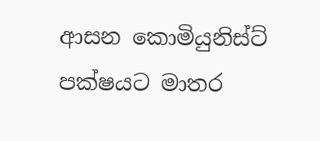ආසන කොමියුනිස්ට් පක්ෂයට මාතර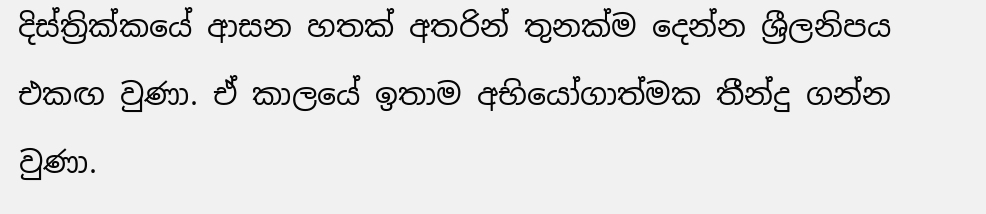දිස්ත්‍රික්කයේ ආසන හතක් අතරින් තුනක්ම දෙන්න ශ්‍රීලනිපය එකඟ වුණා. ඒ කාලයේ ඉතාම අභියෝගාත්මක තීන්දු ගන්න වුණා.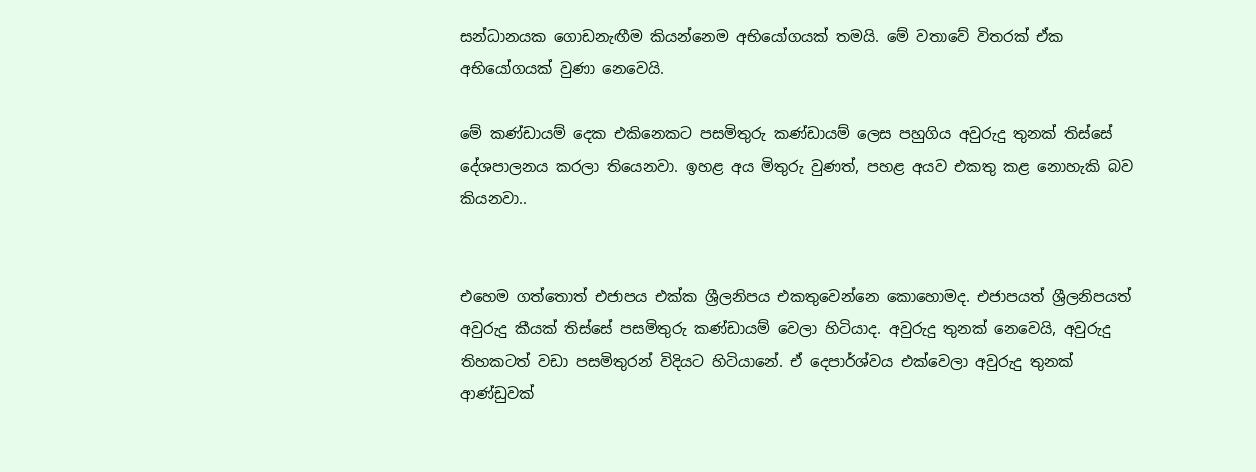සන්ධානයක ගොඩනැඟීම කියන්නෙම අභියෝගයක් තමයි. මේ වතාවේ විතරක් ඒක අභියෝගයක් වුණා නෙවෙයි.

මේ කණ්ඩායම් දෙක එකිනෙකට පසමිතුරු කණ්ඩායම් ලෙස පහුගිය අවුරුදු තුනක් තිස්සේ දේශපාලනය කරලා තියෙනවා. ඉහළ අය මිතුරු වුණත්, පහළ අයව එකතු කළ නොහැකි බව කියනවා..


එහෙම ගත්තොත් එජාපය එක්ක ශ්‍රීලනිපය එකතුවෙන්නෙ කොහොමද. එජාපයත් ශ්‍රීලනිපයත් අවුරුදු කීයක් තිස්සේ පසමිතුරු කණ්ඩායම් වෙලා හිටියාද. අවුරුදු තුනක් නෙවෙයි, අවුරුදු තිහකටත් වඩා පසමිතුරන් විදියට හිටියානේ. ඒ දෙපාර්ශ්වය එක්වෙලා අවුරුදු තුනක් ආණ්ඩුවක්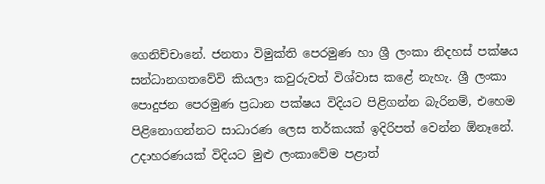ගෙනිච්චානේ. ජනතා විමුක්ති පෙරමුණ හා ශ්‍රී ලංකා නිදහස් පක්ෂය සන්ධානගතවේවි කියලා කවුරුවත් විශ්වාස කළේ නැහැ. ශ්‍රී ලංකා පොදුජන පෙරමුණ ප්‍රධාන පක්ෂය විදියට පිළිගන්න බැරිනම්, එහෙම පිළිනොගන්නට සාධාරණ ලෙස තර්කයක් ඉදිරිපත් වෙන්න ඕනෑනේ. උදාහරණයක් විදියට මුළු ලංකාවේම පළාත්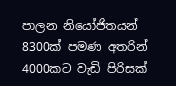පාලන නියෝජිතයන් 8300ක් පමණ අතරින් 4000කට වැඩි පිරිසක්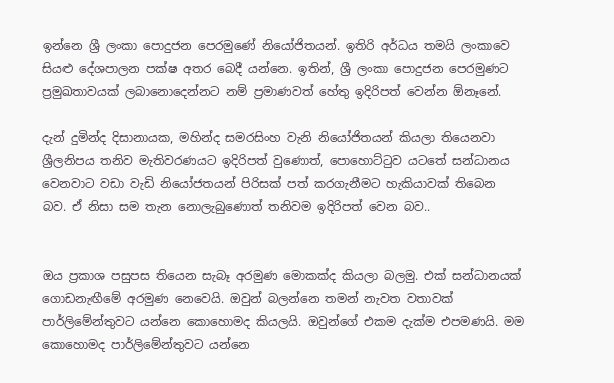ඉන්නෙ ශ්‍රී ලංකා පොදුජන පෙරමුණේ නියෝජිතයන්. ඉතිරි අර්ධය තමයි ලංකාවෙ සියළු දේශපාලන පක්ෂ අතර බෙදී යන්නෙ. ඉතින්, ශ්‍රී ලංකා පොදුජන පෙරමුණට ප්‍රමුඛතාවයක් ලබානොදෙන්නට නම් ප්‍රමාණවත් හේතු ඉදිරිපත් වෙන්න ඕනෑනේ.

දැන් දුමින්ද දිසානායක, මහින්ද සමරසිංහ වැනි නියෝජිතයන් කියලා තියෙනවා ශ්‍රීලනිපය තනිව මැතිවරණයට ඉදිරිපත් වුණොත්, පොහොට්ටුව යටතේ සන්ධානය වෙනවාට වඩා වැඩි නියෝජතයන් පිරිසක් පත් කරගැනීමට හැකියාවක් තිබෙන බව. ඒ නිසා සම තැන නොලැබුණොත් තනිවම ඉදිරිපත් වෙන බව..


ඔය ප්‍රකාශ පසුපස තියෙන සැබෑ අරමුණ මොකක්ද කියලා බලමු. එක් සන්ධානයක් ගොඩනැඟීමේ අරමුණ නෙවෙයි. ඔවුන් බලන්නෙ තමන් නැවත වතාවක් පාර්ලිමේන්තුවට යන්නෙ කොහොමද කියලයි. ඔවුන්ගේ එකම දැක්ම එපමණයි. මම කොහොමද පාර්ලිමේන්තුවට යන්නෙ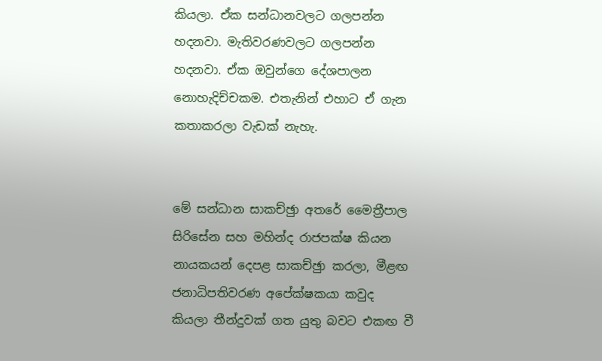කියලා. ඒක සන්ධානවලට ගලපන්න හදනවා. මැතිවරණවලට ගලපන්න හදනවා. ඒක ඔවුන්ගෙ දේශපාලන නොහැදිච්චකම. එතැනින් එහාට ඒ ගැන කතාකරලා වැඩක් නැහැ.


මේ සන්ධාන සාකච්ඡුා අතරේ මෛත්‍රීපාල සිරිසේන සහ මහින්ද රාජපක්ෂ කියන නායකයන් දෙපළ සාකච්ඡුා කරලා, මීළඟ ජනාධිපතිවරණ අපේක්ෂකයා කවුද කියලා තීන්දුවක් ගත යුතු බවට එකඟ වී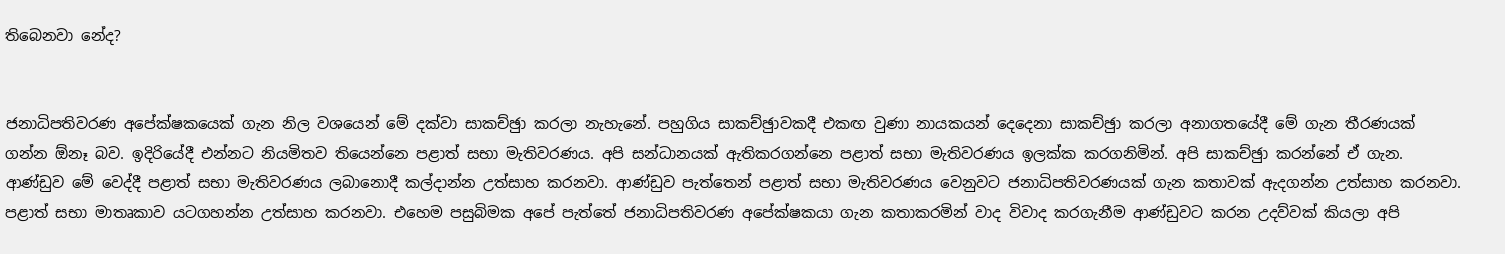තිබෙනවා නේද?


ජනාධිපතිවරණ අපේක්ෂකයෙක් ගැන නිල වශයෙන් මේ දක්වා සාකච්ඡුා කරලා නැහැනේ. පහුගිය සාකච්ඡුාවකදී එකඟ වුණා නායකයන් දෙදෙනා සාකච්ඡුා කරලා අනාගතයේදී මේ ගැන තීරණයක් ගන්න ඕනෑ බව. ඉදිරියේදී එන්නට නියමිතව තියෙන්නෙ පළාත් සභා මැතිවරණය. අපි සන්ධානයක් ඇතිකරගන්නෙ පළාත් සභා මැතිවරණය ඉලක්ක කරගනිමින්. අපි සාකච්ඡුා කරන්නේ ඒ ගැන. ආණ්ඩුව මේ වෙද්දී පළාත් සභා මැතිවරණය ලබානොදී කල්දාන්න උත්සාහ කරනවා. ආණ්ඩුව පැත්තෙන් පළාත් සභා මැතිවරණය වෙනුවට ජනාධිපතිවරණයක් ගැන කතාවක් ඇදගන්න උත්සාහ කරනවා. පළාත් සභා මාතෘකාව යටගහන්න උත්සාහ කරනවා. එහෙම පසුබිමක අපේ පැත්තේ ජනාධිපතිවරණ අපේක්ෂකයා ගැන කතාකරමින් වාද විවාද කරගැනීම ආණ්ඩුවට කරන උදව්වක් කියලා අපි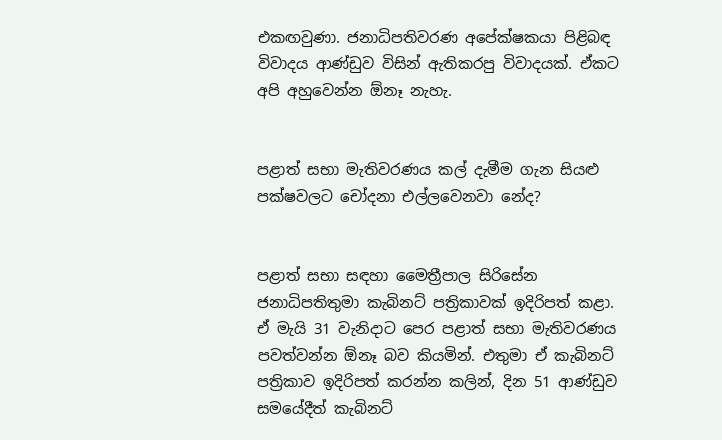එකඟවුණා. ජනාධිපතිවරණ අපේක්ෂකයා පිළිබඳ විවාදය ආණ්ඩුව විසින් ඇතිකරපු විවාදයක්. ඒකට අපි අහුවෙන්න ඕනෑ නැහැ.


පළාත් සභා මැතිවරණය කල් දැමීම ගැන සියළු පක්ෂවලට චෝදනා එල්ලවෙනවා නේද?


පළාත් සභා සඳහා මෛත්‍රීපාල සිරිසේන ජනාධිපතිතුමා කැබිනට් පත්‍රිකාවක් ඉදිරිපත් කළා. ඒ මැයි 31 වැනිදාට පෙර පළාත් සභා මැතිවරණය පවත්වන්න ඕනෑ බව කියමින්. එතුමා ඒ කැබිනට් පත්‍රිකාව ඉදිරිපත් කරන්න කලින්, දින 51 ආණ්ඩුව සමයේදීත් කැබිනට්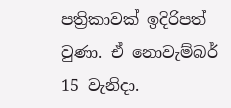පත්‍රිකාවක් ඉදිරිපත් වුණා. ඒ නොවැම්බර් 15 වැනිදා.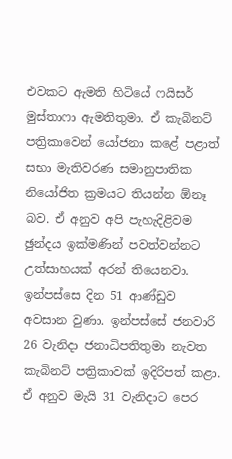එවකට ඇමති හිටියේ ෆයිසර් මුස්තාෆා ඇමතිතුමා. ඒ කැබිනට් පත්‍රිකාවෙන් යෝජනා කළේ පළාත් සභා මැතිවරණ සමානුපාතික නියෝජිත ක්‍රමයට තියන්න ඕනෑ බව. ඒ අනුව අපි පැහැදිළිවම ඡුන්දය ඉක්මණින් පවත්වන්නට උත්සාහයක් අරන් තියෙනවා. ඉන්පස්සෙ දින 51 ආණ්ඩුව අවසාන වුණා. ඉන්පස්සේ ජනවාරි 26 වැනිදා ජනාධිපතිතුමා නැවත කැබිනට් පත්‍රිකාවක් ඉදිරිපත් කළා. ඒ අනුව මැයි 31 වැනිදාට පෙර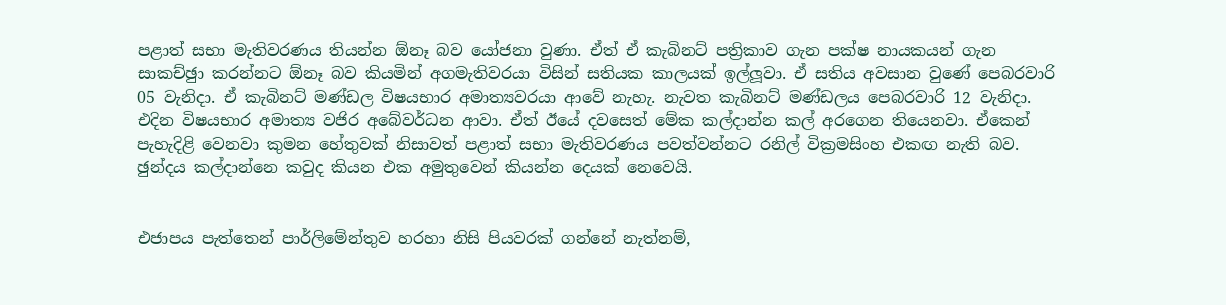පළාත් සභා මැතිවරණය තියන්න ඕනෑ බව යෝජනා වුණා. ඒත් ඒ කැබිනට් පත්‍රිකාව ගැන පක්ෂ නායකයන් ගැන සාකච්ඡුා කරන්නට ඕනෑ බව කියමින් අගමැතිවරයා විසින් සතියක කාලයක් ඉල්ලූවා. ඒ සතිය අවසාන වුණේ පෙබරවාරි 05 වැනිදා. ඒ කැබිනට් මණ්ඩල විෂයභාර අමාත්‍යවරයා ආවේ නැහැ. නැවත කැබිනට් මණ්ඩලය පෙබරවාරි 12 වැනිදා. එදින විෂයභාර අමාත්‍ය වජිර අබේවර්ධන ආවා. ඒත් ඊයේ දවසෙත් මේක කල්දාන්න කල් අරගෙන තියෙනවා. ඒකෙන් පැහැදිළි වෙනවා කුමන හේතුවක් නිසාවත් පළාත් සභා මැතිවරණය පවත්වන්නට රනිල් වික්‍රමසිංහ එකඟ නැති බව. ඡුන්දය කල්දාන්නෙ කවුද කියන එක අමුතුවෙන් කියන්න දෙයක් නෙවෙයි.


එජාපය පැත්තෙන් පාර්ලිමේන්තුව හරහා නිසි පියවරක් ගන්නේ නැත්නම්,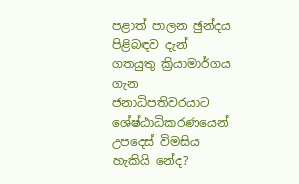පළාත් පාලන ඡුන්දය පිළිබඳව දැන් ගතයුතු ක්‍රියාමාර්ගය ගැන ජනාධිපතිවරයාට ශේෂ්ඨාධිකරණයෙන් උපදෙස් විමසිය හැකියි නේද?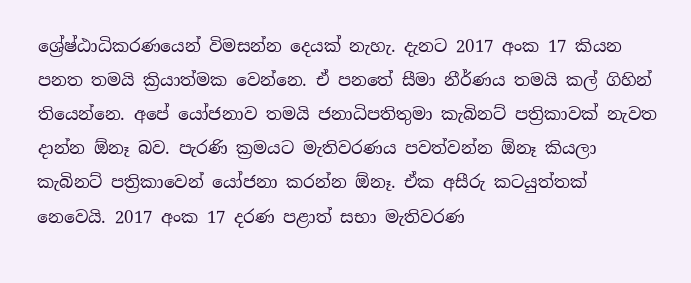ශ්‍රේෂ්ඨාධිකරණයෙන් විමසන්න දෙයක් නැහැ. දැනට 2017 අංක 17 කියන පනත තමයි ක්‍රියාත්මක වෙන්නෙ. ඒ පනතේ සීමා නීර්ණය තමයි කල් ගිහින් තියෙන්නෙ. අපේ යෝජනාව තමයි ජනාධිපතිතුමා කැබිනට් පත්‍රිකාවක් නැවත දාන්න ඕනෑ බව. පැරණි ක්‍රමයට මැතිවරණය පවත්වන්න ඕනෑ කියලා කැබිනට් පත්‍රිකාවෙන් යෝජනා කරන්න ඕනෑ. ඒක අසීරු කටයුත්තක් නෙවෙයි. 2017 අංක 17 දරණ පළාත් සභා මැතිවරණ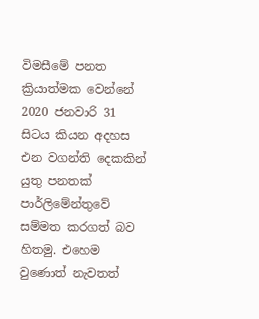විමසීමේ පනත ක්‍රියාත්මක වෙන්නේ 2020 ජනවාරි 31 සිටය කියන අදහස එන වගන්ති දෙකකින් යුතු පනතක් පාර්ලිමේන්තුවේ සම්මත කරගත් බව හිතමු. එහෙම වුණොත් නැවතත්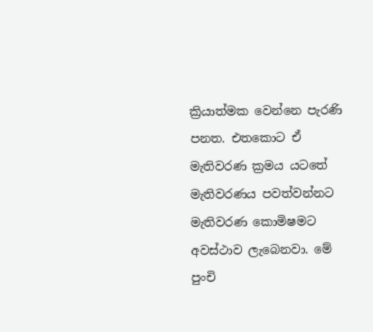ක්‍රියාත්මක වෙන්නෙ පැරණි පනත. එතකොට ඒ මැතිවරණ ක්‍රමය යටතේ මැතිවරණය පවත්වන්නට මැතිවරණ කොමිෂමට අවස්ථාව ලැබෙනවා. මේ පුංචි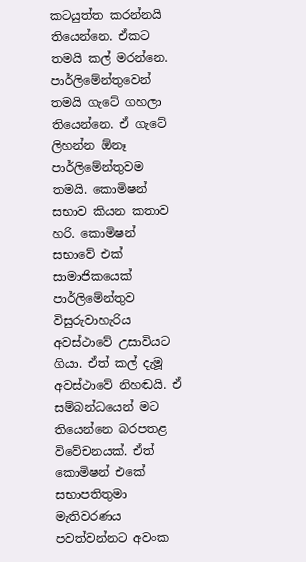කටයුත්ත කරන්නයි තියෙන්නෙ. ඒකට තමයි කල් මරන්නෙ.
පාර්ලිමේන්තුවෙන් තමයි ගැටේ ගහලා තියෙන්නෙ. ඒ ගැටේ ලිහන්න ඕනෑ පාර්ලිමේන්තුවම තමයි. කොමිෂන් සභාව කියන කතාව හරි. කොමිෂන් සභාවේ එක් සාමාජිකයෙක් පාර්ලිමේන්තුව විසුරුවාහැරිය අවස්ථාවේ උසාවියට ගියා. ඒත් කල් දැමූ අවස්ථාවේ නිහඬයි. ඒ සම්බන්ධයෙන් මට තියෙන්නෙ බරපතළ විවේචනයක්. ඒත් කොමිෂන් එකේ සභාපතිතුමා මැතිවරණය පවත්වන්නට අවංක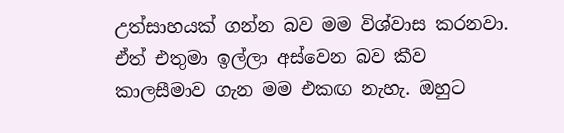උත්සාහයක් ගන්න බව මම විශ්වාස කරනවා. ඒත් එතුමා ඉල්ලා අස්වෙන බව කීව කාලසීමාව ගැන මම එකඟ නැහැ. ඔහුට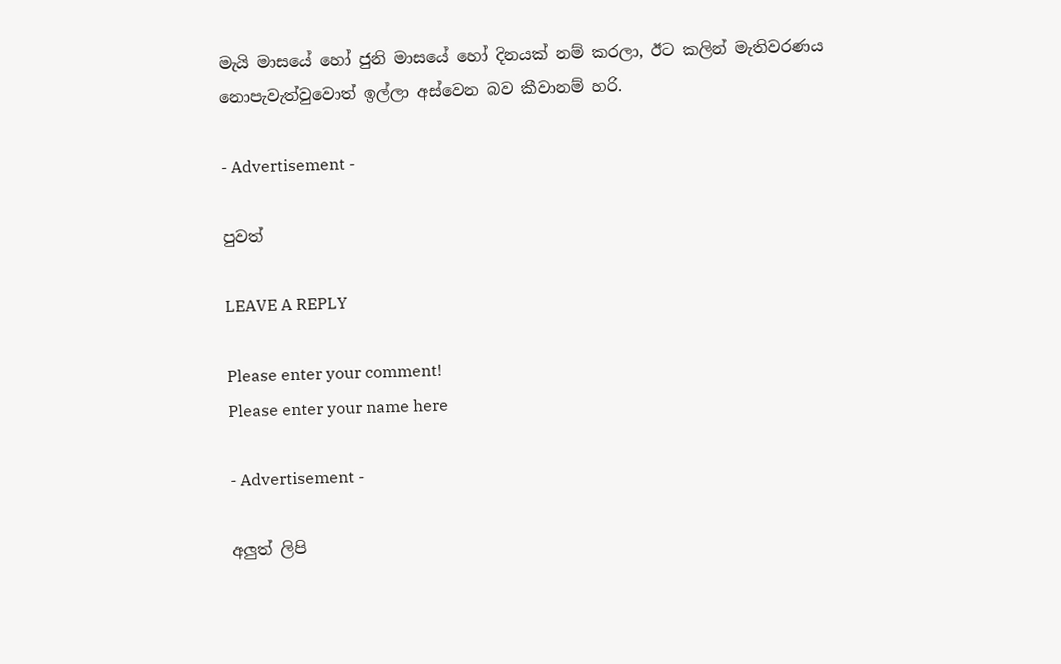මැයි මාසයේ හෝ ජුනි මාසයේ හෝ දිනයක් නම් කරලා, ඊට කලින් මැතිවරණය නොපැවැත්වුවොත් ඉල්ලා අස්වෙන බව කීවානම් හරි.

- Advertisement -

පුවත්

LEAVE A REPLY

Please enter your comment!
Please enter your name here

- Advertisement -

අලුත් ලිපි